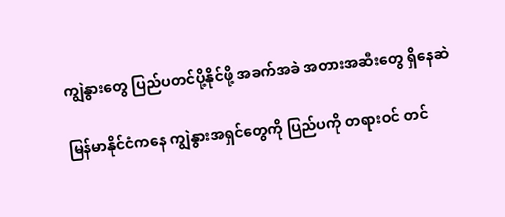ကျွဲနွားတွေ ပြည်ပတင်ပို့နိုင်ဖို့ အခက်အခဲ အတားအဆီးတွေ ရှိနေဆဲ

မြန်မာနိုင်ငံကနေ ကျွဲနွားအရှင်တွေကို ပြည်ပကို တရားဝင် တင်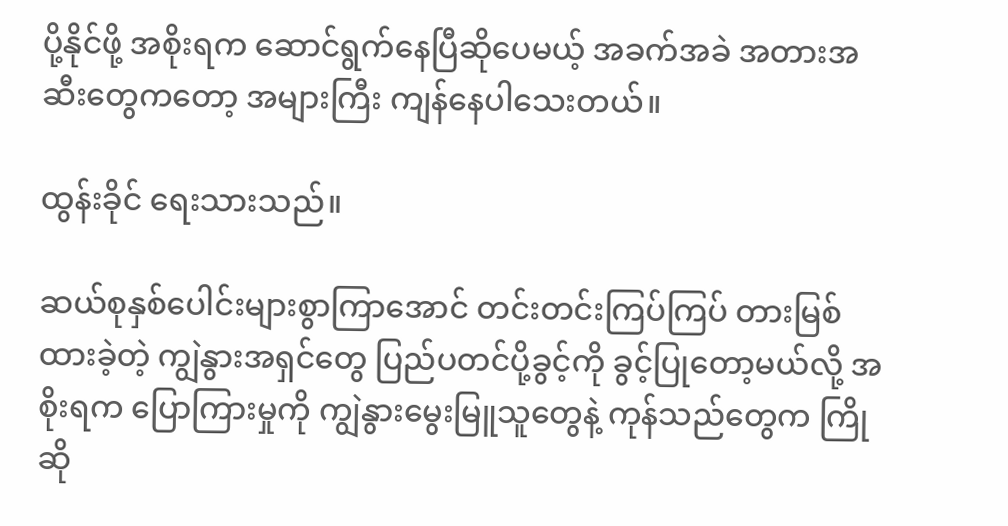ပို့နိုင်ဖို့ အစိုးရက ဆောင်ရွက်နေပြီဆိုပေမယ့် အခက်အခဲ အတားအဆီးတွေကတော့ အများကြီး ကျန်နေပါသေးတယ်။

ထွန်းခိုင် ရေးသားသည်။

ဆယ်စုနှစ်ပေါင်းများစွာကြာအောင် တင်းတင်းကြပ်ကြပ် တားမြစ်ထားခဲ့တဲ့ ကျွဲနွားအရှင်တွေ ပြည်ပတင်ပို့ခွင့်ကို ခွင့်ပြုတော့မယ်လို့ အစိုးရက ပြောကြားမှုကို ကျွဲနွားမွေးမြူသူတွေနဲ့ ကုန်သည်တွေက ကြိုဆို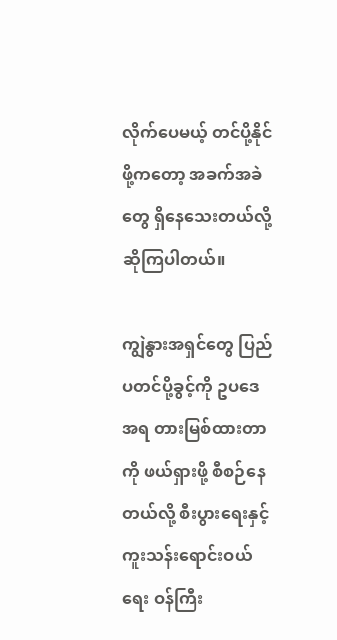လိုက်ပေမယ့် တင်ပို့နိုင်ဖို့ကတော့ အခက်အခဲတွေ ရှိနေသေးတယ်လို့ ဆိုကြပါတယ်။

ကျွဲနွားအရှင်တွေ ပြည်ပတင်ပို့ခွင့်ကို ဥပဒေအရ တားမြစ်ထားတာကို ဖယ်ရှားဖို့ စီစဉ်နေတယ်လို့ စီးပွားရေးနှင့် ကူးသန်းရောင်းဝယ်ရေး ဝန်ကြီး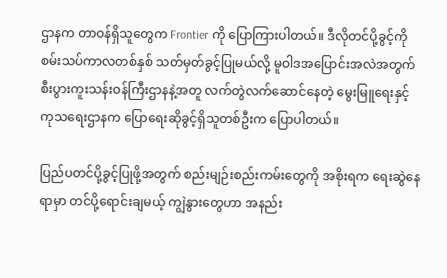ဌာနက တာဝန်ရှိသူတွေက Frontier ကို ပြောကြားပါတယ်။ ဒီလိုတင်ပို့ခွင့်ကို စမ်းသပ်ကာလတစ်နှစ် သတ်မှတ်ခွင့်ပြုမယ်လို့ မူဝါဒအပြောင်းအလဲအတွက် စီးပွားကူးသန်းဝန်ကြီးဌာနနဲ့အတူ လက်တွဲလက်ဆောင်နေတဲ့ မွေးမြူရေးနှင့် ကုသရေးဌာနက ပြောရေးဆိုခွင့်ရှိသူတစ်ဦးက ပြောပါတယ်။

ပြည်ပတင်ပို့ခွင့်ပြုဖို့အတွက် စည်းမျဉ်းစည်းကမ်းတွေကို အစိုးရက ရေးဆွဲနေရာမှာ တင်ပို့ရောင်းချမယ့် ကျွဲနွားတွေဟာ အနည်း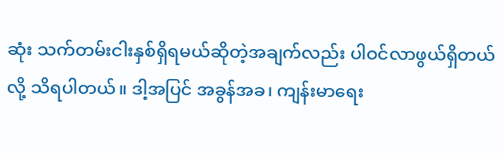ဆုံး သက်တမ်းငါးနှစ်ရှိရမယ်ဆိုတဲ့အချက်လည်း ပါဝင်လာဖွယ်ရှိတယ်လို့ သိရပါတယ်။ ဒါ့အပြင် အခွန်အခ၊ ကျန်းမာရေး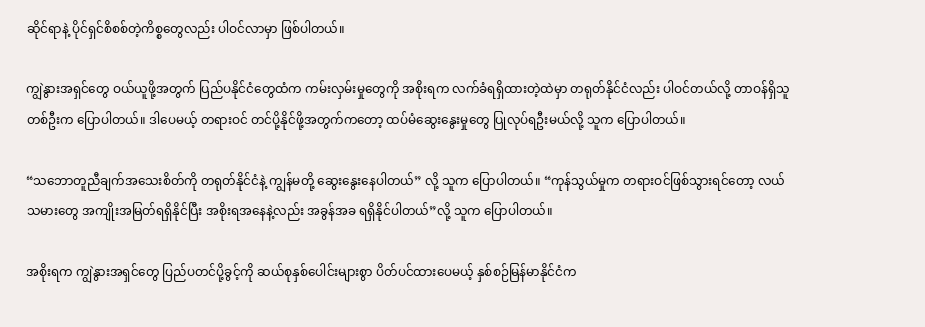ဆိုင်ရာနဲ့ ပိုင်ရှင်စိစစ်တဲ့ကိစ္စတွေလည်း ပါဝင်လာမှာ ဖြစ်ပါတယ်။

ကျွဲနွားအရှင်တွေ ဝယ်ယူဖို့အတွက် ပြည်ပနိုင်ငံတွေထံက ကမ်းလှမ်းမှုတွေကို အစိုးရက လက်ခံရရှိထားတဲ့ထဲမှာ တရုတ်နိုင်ငံလည်း ပါဝင်တယ်လို့ တာဝန်ရှိသူတစ်ဦးက ပြောပါတယ်။ ဒါပေမယ့် တရားဝင် တင်ပို့နိုင်ဖို့အတွက်ကတော့ ထပ်မံဆွေးနွေးမှုတွေ ပြုလုပ်ရဦးမယ်လို့ သူက ပြောပါတယ်။

“သဘောတူညီချက်အသေးစိတ်ကို တရုတ်နိုင်ငံနဲ့ ကျွန်မတို့ ဆွေးနွေးနေပါတယ်” လို့ သူက ပြောပါတယ်။ “ကုန်သွယ်မှုက တရားဝင်ဖြစ်သွားရင်တော့ လယ်သမားတွေ အကျိုးအမြတ်ရရှိနိုင်ပြီး အစိုးရအနေနဲ့လည်း အခွန်အခ ရရှိနိုင်ပါတယ်”လို့ သူက ပြောပါတယ်။

အစိုးရက ကျွဲနွားအရှင်တွေ ပြည်ပတင်ပို့ခွင့်ကို ဆယ်စုနှစ်ပေါင်းများစွာ ပိတ်ပင်ထားပေမယ့် နှစ်စဉ်မြန်မာနိုင်ငံက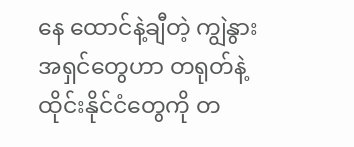နေ ထောင်နဲ့ချီတဲ့ ကျွဲနွား အရှင်တွေဟာ တရုတ်နဲ့ ထိုင်းနိုင်ငံတွေကို တ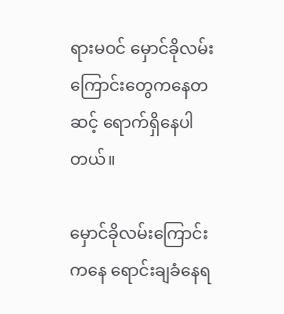ရားမဝင် မှောင်ခိုလမ်းကြောင်းတွေကနေတဆင့် ရောက်ရှိနေပါတယ်။

မှောင်ခိုလမ်းကြောင်းကနေ ရောင်းချခံနေရ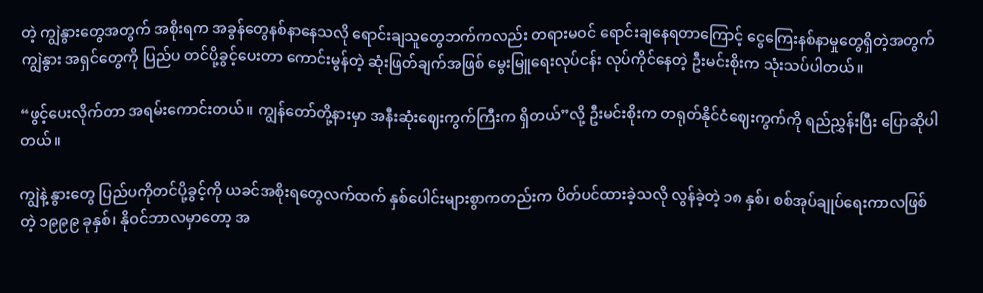တဲ့ ကျွဲနွားတွေအတွက် အစိုးရက အခွန်တွေနစ်နာနေသလို ရောင်းချသူတွေဘက်ကလည်း တရားမဝင် ရောင်းချနေရတာကြောင့် ငွေကြေးနစ်နာမှုတွေရှိတဲ့အတွက် ကျွဲနွား အရှင်တွေကို ပြည်ပ တင်ပို့ခွင့်ပေးတာ ကောင်းမွန်တဲ့ ဆုံးဖြတ်ချက်အဖြစ် မွေးမြူရေးလုပ်ငန်း လုပ်ကိုင်နေတဲ့ ဦးမင်းစိုးက သုံးသပ်ပါတယ်။

“ဖွင့်ပေးလိုက်တာ အရမ်းကောင်းတယ်။ ကျွန်တော်တို့နားမှာ အနီးဆုံးဈေးကွက်ကြီးက ရှိတယ်”လို့ ဦးမင်းစိုးက တရုတ်နိုင်ငံဈေးကွက်ကို ရည်ညွှန်းပြီး ပြောဆိုပါတယ်။

ကျွဲနဲ့ နွားတွေ ပြည်ပကိုတင်ပို့ခွင့်ကို ယခင်အစိုးရတွေလက်ထက် နှစ်ပေါင်းများစွာကတည်းက ပိတ်ပင်ထားခဲ့သလို လွန်ခဲ့တဲ့ ၁၈ နှစ်၊ စစ်အုပ်ချုပ်ရေးကာလဖြစ်တဲ့ ၁၉၉၉ ခုနှစ်၊ နိုဝင်ဘာလမှာတော့ အ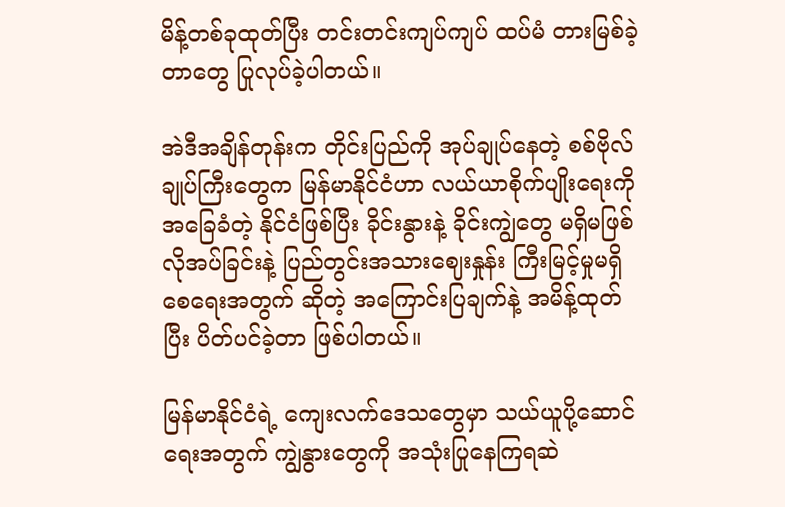မိန့်တစ်ခုထုတ်ပြီး တင်းတင်းကျပ်ကျပ် ထပ်မံ တားမြစ်ခဲ့တာတွေ ပြုလုပ်ခဲ့ပါတယ်။

အဲဒီအချိန်တုန်းက တိုင်းပြည်ကို အုပ်ချုပ်နေတဲ့ စစ်ဗိုလ်ချုပ်ကြီးတွေက မြန်မာနိုင်ငံဟာ လယ်ယာစိုက်ပျိုးရေးကို အခြေခံတဲ့ နိုင်ငံဖြစ်ပြီး ခိုင်းနွားနဲ့ ခိုင်းကျွဲတွေ မရှိမဖြစ်လိုအပ်ခြင်းနဲ့ ပြည်တွင်းအသားဈေးနှုန်း ကြီးမြင့်မှုမရှိစေရေးအတွက် ဆိုတဲ့ အကြောင်းပြချက်နဲ့ အမိန့်ထုတ်ပြီး ပိတ်ပင်ခဲ့တာ ဖြစ်ပါတယ်။

မြန်မာနိုင်ငံရဲ့ ကျေးလက်ဒေသတွေမှာ သယ်ယူပို့ဆောင်ရေးအတွက် ကျွဲနွားတွေကို အသုံးပြုနေကြရဆဲ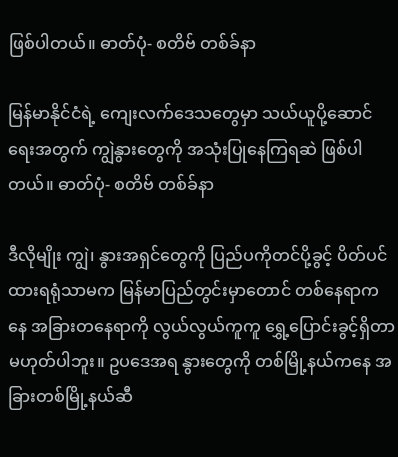ဖြစ်ပါတယ်။ ဓာတ်ပုံ- စတိဗ် တစ်ခ်နာ

မြန်မာနိုင်ငံရဲ့ ကျေးလက်ဒေသတွေမှာ သယ်ယူပို့ဆောင်ရေးအတွက် ကျွဲနွားတွေကို အသုံးပြုနေကြရဆဲ ဖြစ်ပါတယ်။ ဓာတ်ပုံ- စတိဗ် တစ်ခ်နာ

ဒီလိုမျိုး ကျွဲ၊ နွားအရှင်တွေကို ပြည်ပကိုတင်ပို့ခွင့် ပိတ်ပင်ထားရရုံသာမက မြန်မာပြည်တွင်းမှာတောင် တစ်နေရာကနေ အခြားတနေရာကို လွယ်လွယ်ကူကူ ရွှေ့ပြောင်းခွင့်ရှိတာ မဟုတ်ပါဘူး။ ဥပဒေအရ နွားတွေကို တစ်မြို့နယ်ကနေ အခြားတစ်မြို့နယ်ဆီ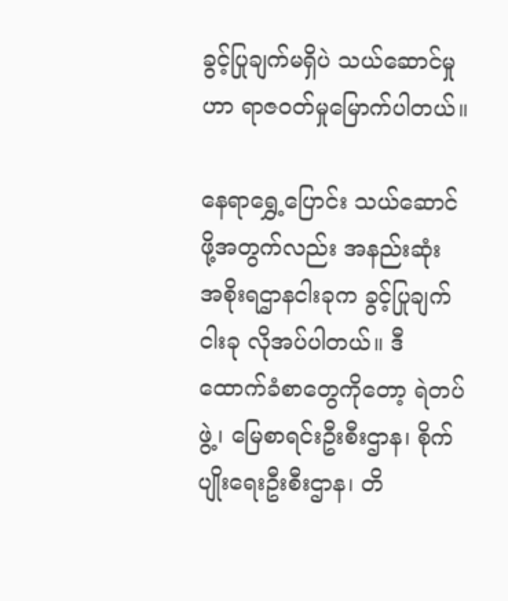ခွင့်ပြုချက်မရှိပဲ သယ်ဆောင်မှုဟာ ရာဇဝတ်မှုမြောက်ပါတယ်။

နေရာရွှေ့ပြောင်း သယ်ဆောင်ဖို့အတွက်လည်း အနည်းဆုံး အစိုးရဌာနငါးခုက ခွင့်ပြုချက်ငါးခု လိုအပ်ပါတယ်။ ဒီထောက်ခံစာတွေကိုတော့ ရဲတပ်ဖွဲ့၊ မြေစာရင်းဦးစီးဌာန၊ စိုက်ပျိုးရေးဦးစီးဌာန၊ တိ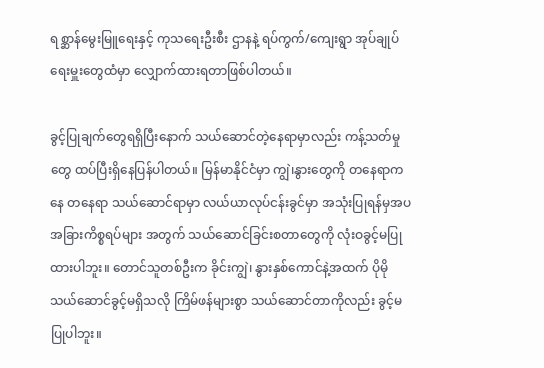ရစ္ဆာန်မွေးမြူရေးနှင့် ကုသရေးဦးစီး ဌာနနဲ့ ရပ်ကွက်/ကျေးရွာ အုပ်ချုပ်ရေးမှူးတွေထံမှာ လျှောက်ထားရတာဖြစ်ပါတယ်။

ခွင့်ပြုချက်တွေရရှိပြီးနောက် သယ်ဆောင်တဲ့နေရာမှာလည်း ကန့်သတ်မှုတွေ ထပ်ပြီးရှိနေပြန်ပါတယ်။ မြန်မာနိုင်ငံမှာ ကျွဲ၊နွားတွေကို တနေရာကနေ တနေရာ သယ်ဆောင်ရာမှာ လယ်ယာလုပ်ငန်းခွင်မှာ အသုံးပြုရန်မှအပ အခြားကိစ္စရပ်များ အတွက် သယ်ဆောင်ခြင်းစတာတွေကို လုံးဝခွင့်မပြုထားပါဘူး။ တောင်သူတစ်ဦးက ခိုင်းကျွဲ၊ နွားနှစ်ကောင်နဲ့အထက် ပိုမို သယ်ဆောင်ခွင့်မရှိသလို ကြိမ်ဖန်များစွာ သယ်ဆောင်တာကိုလည်း ခွင့်မပြုပါဘူး။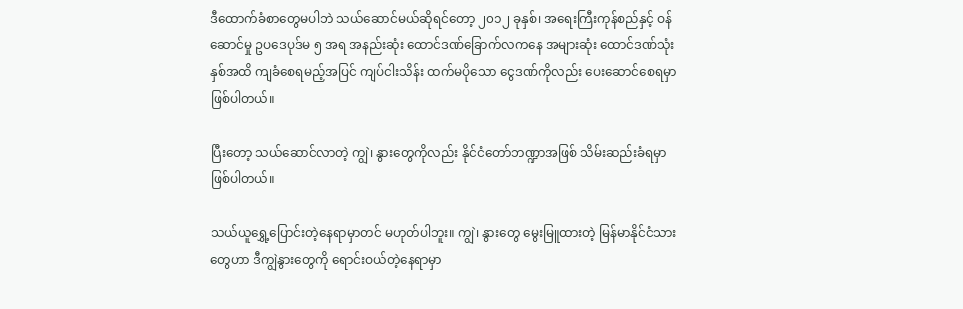ဒီထောက်ခံစာတွေမပါဘဲ သယ်ဆောင်မယ်ဆိုရင်တော့ ၂၀၁၂ ခုနှစ်၊ အရေးကြီးကုန်စည်နှင့် ဝန်ဆောင်မှု ဥပဒေပုဒ်မ ၅ အရ အနည်းဆုံး ထောင်ဒဏ်ခြောက်လကနေ အများဆုံး ထောင်ဒဏ်သုံးနှစ်အထိ ကျခံစေရမည့်အပြင် ကျပ်ငါးသိန်း ထက်မပိုသော ငွေဒဏ်ကိုလည်း ပေးဆောင်စေရမှာ ဖြစ်ပါတယ်။

ပြီးတော့ သယ်ဆောင်လာတဲ့ ကျွဲ၊ နွားတွေကိုလည်း နိုင်ငံတော်ဘဏ္ဍာအဖြစ် သိမ်းဆည်းခံရမှာ ဖြစ်ပါတယ်။

သယ်ယူရွှေ့ပြောင်းတဲ့နေရာမှာတင် မဟုတ်ပါဘူး။ ကျွဲ၊ နွားတွေ မွေးမြူထားတဲ့ မြန်မာနိုင်ငံသားတွေဟာ ဒီကျွဲနွားတွေကို ရောင်းဝယ်တဲ့နေရာမှာ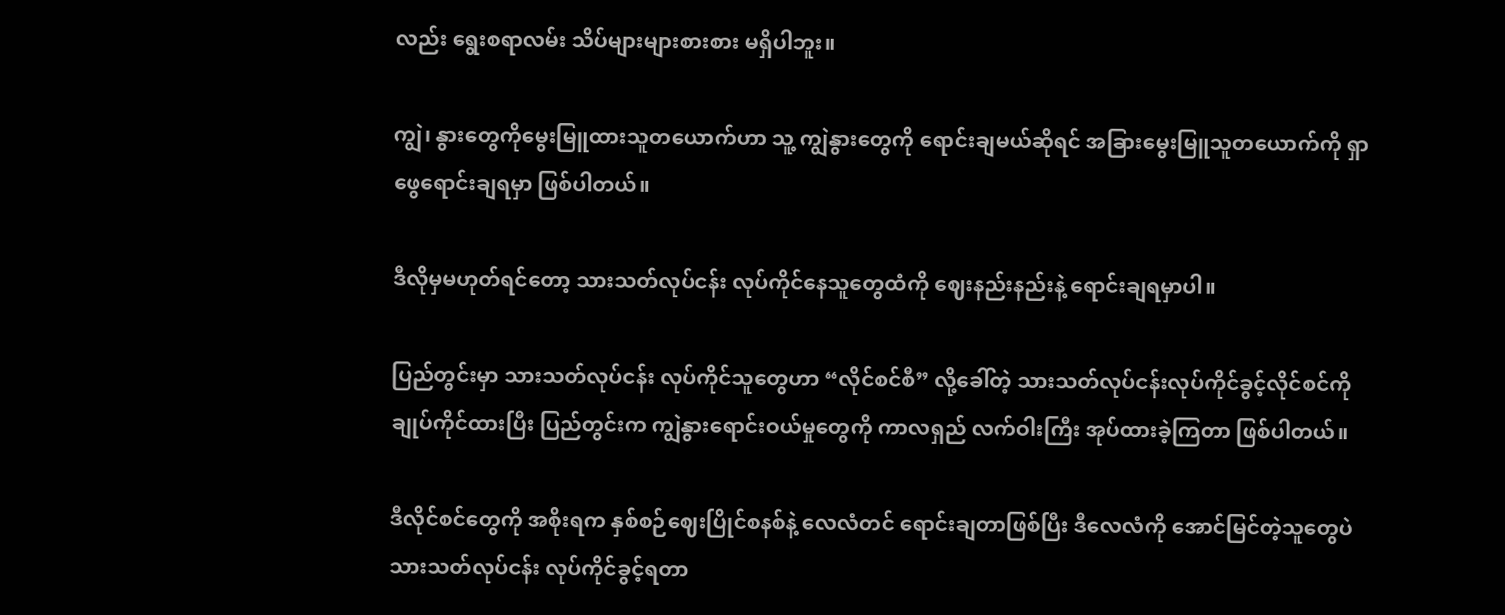လည်း ရွေးစရာလမ်း သိပ်များများစားစား မရှိပါဘူး။

ကျွဲ၊ နွားတွေကိုမွေးမြူထားသူတယောက်ဟာ သူ့ ကျွဲနွားတွေကို ရောင်းချမယ်ဆိုရင် အခြားမွေးမြူသူတယောက်ကို ရှာဖွေရောင်းချရမှာ ဖြစ်ပါတယ်။

ဒီလိုမှမဟုတ်ရင်တော့ သားသတ်လုပ်ငန်း လုပ်ကိုင်နေသူတွေထံကို ဈေးနည်းနည်းနဲ့ ရောင်းချရမှာပါ။

ပြည်တွင်းမှာ သားသတ်လုပ်ငန်း လုပ်ကိုင်သူတွေဟာ “လိုင်စင်စီ” လို့ခေါ်တဲ့ သားသတ်လုပ်ငန်းလုပ်ကိုင်ခွင့်လိုင်စင်ကို ချုပ်ကိုင်ထားပြီး ပြည်တွင်းက ကျွဲနွားရောင်းဝယ်မှုတွေကို ကာလရှည် လက်ဝါးကြီး အုပ်ထားခဲ့ကြတာ ဖြစ်ပါတယ်။

ဒီလိုင်စင်တွေကို အစိုးရက နှစ်စဉ်ဈေးပြိုင်စနစ်နဲ့ လေလံတင် ရောင်းချတာဖြစ်ပြီး ဒီလေလံကို အောင်မြင်တဲ့သူတွေပဲ သားသတ်လုပ်ငန်း လုပ်ကိုင်ခွင့်ရတာ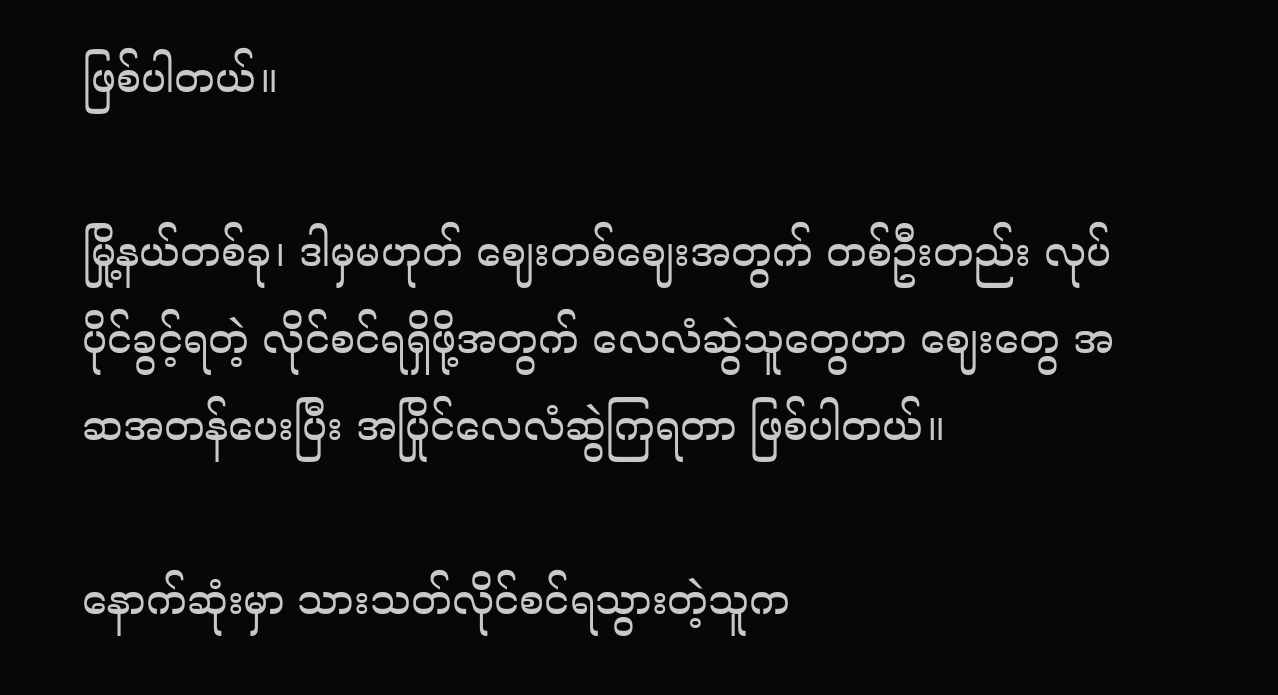ဖြစ်ပါတယ်။

မြို့နယ်တစ်ခု၊ ဒါမှမဟုတ် ဈေးတစ်ဈေးအတွက် တစ်ဦးတည်း လုပ်ပိုင်ခွင့်ရတဲ့ လိုင်စင်ရရှိဖို့အတွက် လေလံဆွဲသူတွေဟာ ဈေးတွေ အဆအတန်ပေးပြီး အပြိုင်လေလံဆွဲကြရတာ ဖြစ်ပါတယ်။

နောက်ဆုံးမှာ သားသတ်လိုင်စင်ရသွားတဲ့သူက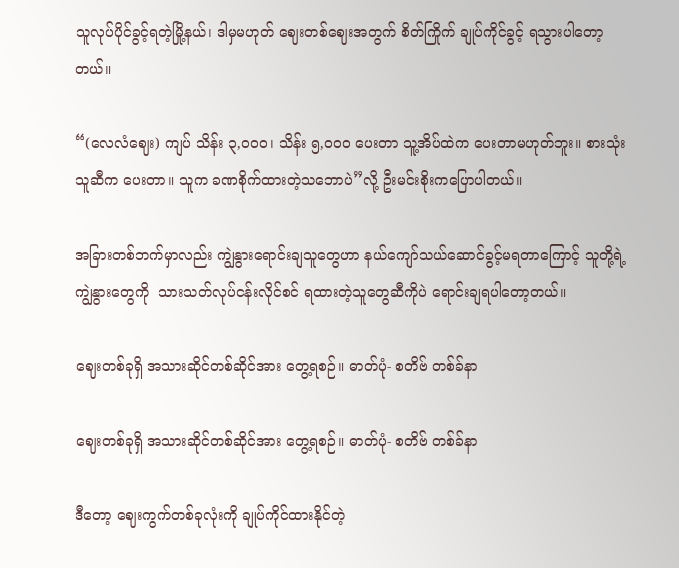သူလုပ်ပိုင်ခွင့်ရတဲ့မြို့နယ်၊ ဒါမှမဟုတ် ဈေးတစ်ဈေးအတွက် စိတ်ကြိုက် ချုပ်ကိုင်ခွင့် ရသွားပါတော့တယ်။

“(လေလံဈေး) ကျပ် သိန်း ၃,၀၀၀၊ သိန်း ၅,၀၀၀ ပေးတာ သူ့အိပ်ထဲက ပေးတာမဟုတ်ဘူး။ စားသုံးသူဆီက ပေးတာ။ သူက ခဏစိုက်ထားတဲ့သဘောပဲ”လို့ ဦးမင်းစိုးကပြောပါတယ်။

အခြားတစ်ဘက်မှာလည်း ကျွဲနွားရောင်းချသူတွေဟာ နယ်ကျော်သယ်ဆောင်ခွင့်မရတာကြောင့် သူတို့ရဲ့ ကျွဲနွားတွေကို  သားသတ်လုပ်ငန်းလိုင်စင် ရထားတဲ့သူတွေဆီကိုပဲ ရောင်းချရပါတော့တယ်။

ဈေးတစ်ခုရှိ အသားဆိုင်တစ်ဆိုင်အား တွေ့ရစဉ်။ ဓာတ်ပုံ- စတိဗ် တစ်ခ်နာ

ဈေးတစ်ခုရှိ အသားဆိုင်တစ်ဆိုင်အား တွေ့ရစဉ်။ ဓာတ်ပုံ- စတိဗ် တစ်ခ်နာ

ဒီတော့ ဈေးကွက်တစ်ခုလုံးကို ချုပ်ကိုင်ထားနိုင်တဲ့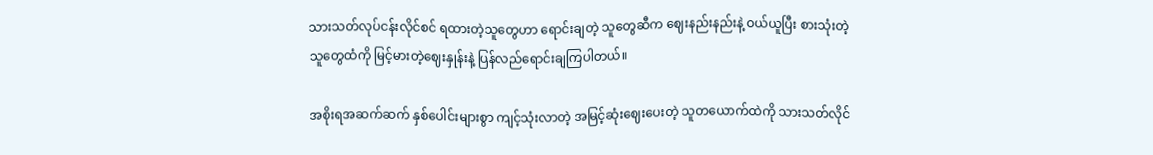သားသတ်လုပ်ငန်းလိုင်စင် ရထားတဲ့သူတွေဟာ ရောင်းချတဲ့ သူတွေဆီက ဈေးနည်းနည်းနဲ့ ဝယ်ယူပြီး စားသုံးတဲ့သူတွေထံကို မြင့်မားတဲ့ဈေးနှုန်းနဲ့ ပြန်လည်ရောင်းချကြပါတယ်။

အစိုးရအဆက်ဆက် နှစ်ပေါင်းများစွာ ကျင့်သုံးလာတဲ့ အမြင့်ဆုံးဈေးပေးတဲ့ သူတယောက်ထဲကို သားသတ်လိုင်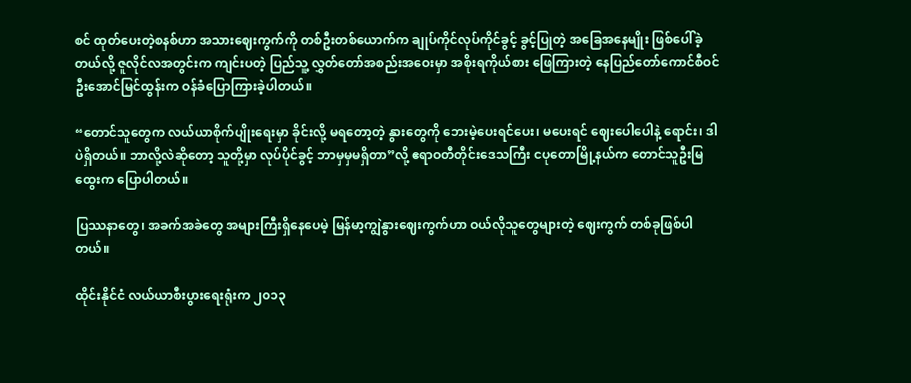စင် ထုတ်ပေးတဲ့စနစ်ဟာ အသားဈေးကွက်ကို တစ်ဦးတစ်ယောက်က ချုပ်ကိုင်လုပ်ကိုင်ခွင့် ခွင့်ပြုတဲ့ အခြေအနေမျိုး ဖြစ်ပေါ်ခဲ့တယ်လို့ ဇူလိုင်လအတွင်းက ကျင်းပတဲ့ ပြည်သူ့ လွှတ်တော်အစည်းအဝေးမှာ အစိုးရကိုယ်စား ဖြေကြားတဲ့ နေပြည်တော်ကောင်စီဝင် ဦးအောင်မြင်ထွန်းက ဝန်ခံပြောကြားခဲ့ပါတယ်။

“တောင်သူတွေက လယ်ယာစိုက်ပျိုးရေးမှာ ခိုင်းလို့ မရတော့တဲ့ နွားတွေကို ဘေးမဲ့ပေးရင်ပေး၊ မပေးရင် ဈေးပေါပေါနဲ့ ရောင်း၊ ဒါပဲရှိတယ်။ ဘာလို့လဲဆိုတော့ သူတို့မှာ လုပ်ပိုင်ခွင့် ဘာမှမှမရှိတာ”လို့ ဧရာဝတီတိုင်းဒေသကြီး ငပုတောမြို့နယ်က တောင်သူဦးမြထွေးက ပြောပါတယ်။

ပြဿနာတွေ၊ အခက်အခဲတွေ အများကြီးရှိနေပေမဲ့ မြန်မာ့ကျွဲနွားဈေးကွက်ဟာ ဝယ်လိုသူတွေများတဲ့ ဈေးကွက် တစ်ခုဖြစ်ပါတယ်။

ထိုင်းနိုင်ငံ လယ်ယာစီးပွားရေးရုံးက ၂၀၁၃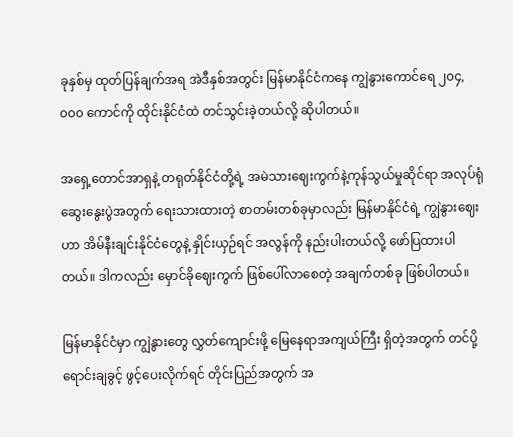ခုနှစ်မှ ထုတ်ပြန်ချက်အရ အဲဒီနှစ်အတွင်း မြန်မာနိုင်ငံကနေ ကျွဲနွားကောင်ရေ ၂၀၄,၀၀၀ ကောင်ကို ထိုင်းနိုင်ငံထဲ တင်သွင်းခဲ့တယ်လို့ ဆိုပါတယ်။

အရှေ့တောင်အာရှနဲ့ တရုတ်နိုင်ငံတို့ရဲ့ အမဲသားဈေးကွက်နဲ့ကုန်သွယ်မှုဆိုင်ရာ အလုပ်ရုံဆွေးနွေးပွဲအတွက် ရေးသားထားတဲ့ စာတမ်းတစ်ခုမှာလည်း မြန်မာနိုင်ငံရဲ့ ကျွဲနွားဈေးဟာ အိမ်နီးချင်းနိုင်ငံတွေနဲ့ နှိုင်းယှဉ်ရင် အလွန်ကို နည်းပါးတယ်လို့ ဖော်ပြထားပါတယ်။ ဒါကလည်း မှောင်ခိုဈေးကွက် ဖြစ်ပေါ်လာစေတဲ့ အချက်တစ်ခု ဖြစ်ပါတယ်။

မြန်မာနိုင်ငံမှာ ကျွဲနွားတွေ လွှတ်ကျောင်းဖို့ မြေနေရာအကျယ်ကြီး ရှိတဲ့အတွက် တင်ပို့ရောင်းချခွင့် ဖွင့်ပေးလိုက်ရင် တိုင်းပြည်အတွက် အ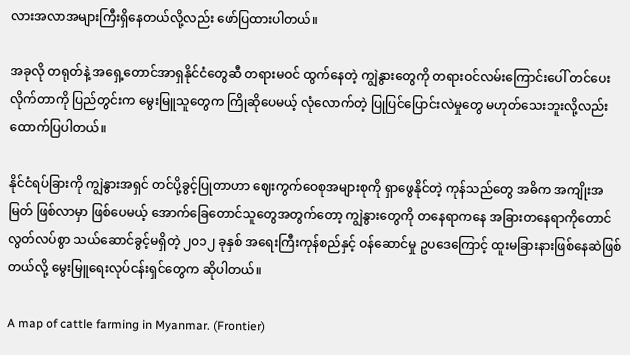လားအလာအများကြီးရှိနေတယ်လို့လည်း ဖော်ပြထားပါတယ်။

အခုလို တရုတ်နဲ့ အရှေ့တောင်အာရှနိုင်ငံတွေဆီ တရားမဝင် ထွက်နေတဲ့ ကျွဲနွားတွေကို တရားဝင်လမ်းကြောင်းပေါ် တင်ပေးလိုက်တာကို ပြည်တွင်းက မွေးမြူသူတွေက ကြိုဆိုပေမယ့် လုံလောက်တဲ့ ပြုပြင်ပြောင်းလဲမှုတွေ မဟုတ်သေးဘူးလို့လည်း ထောက်ပြပါတယ်။

နိုင်ငံရပ်ခြားကို ကျွဲနွားအရှင် တင်ပို့ခွင့်ပြုတာဟာ ဈေးကွက်ဝေစုအများစုကို ရှာဖွေနိုင်တဲ့ ကုန်သည်တွေ အဓိက အကျိုးအမြတ် ဖြစ်လာမှာ ဖြစ်ပေမယ့် အောက်ခြေတောင်သူတွေအတွက်တော့ ကျွဲနွားတွေကို တနေရာကနေ အခြားတနေရာကိုတောင် လွတ်လပ်စွာ သယ်ဆောင်ခွင့်မရှိတဲ့ ၂၀၁၂ ခုနှစ် အရေးကြီးကုန်စည်နှင့် ဝန်ဆောင်မှု ဥပဒေကြောင့် ထူးမခြားနားဖြစ်နေဆဲဖြစ်တယ်လို့ မွေးမြူရေးလုပ်ငန်းရှင်တွေက ဆိုပါတယ်။

A map of cattle farming in Myanmar. (Frontier)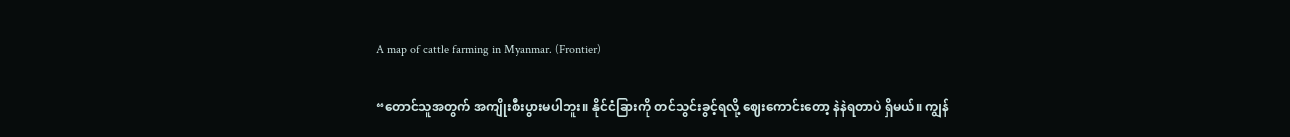A map of cattle farming in Myanmar. (Frontier)

“တောင်သူအတွက် အကျိုးစီးပွားမပါဘူး။ နိုင်ငံခြားကို တင်သွင်းခွင့်ရလို့ ဈေးကောင်းတော့ နဲနဲရတာပဲ ရှိမယ်။ ကျွန်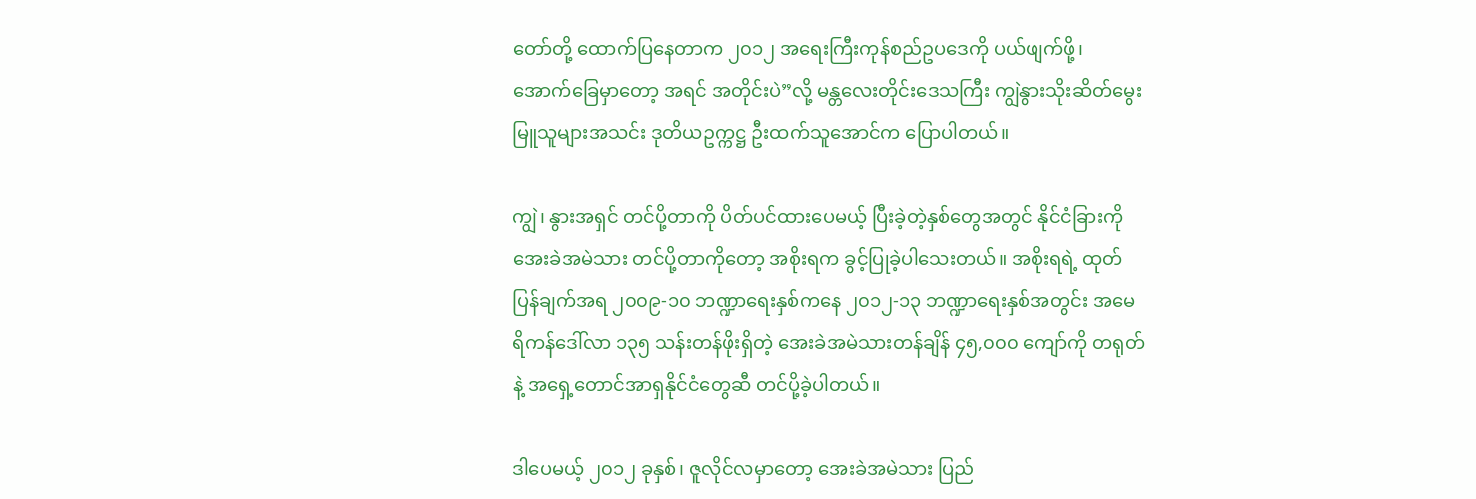တော်တို့ ထောက်ပြနေတာက ၂၀၁၂ အရေးကြီးကုန်စည်ဥပဒေကို ပယ်ဖျက်ဖို့၊ အောက်ခြေမှာတော့ အရင် အတိုင်းပဲ”လို့ မန္တလေးတိုင်းဒေသကြီး ကျွဲနွားသိုးဆိတ်မွေးမြူသူများအသင်း ဒုတိယဥက္ကဋ္ဌ ဦးထက်သူအောင်က ပြောပါတယ်။

ကျွဲ၊ နွားအရှင် တင်ပို့တာကို ပိတ်ပင်ထားပေမယ့် ပြီးခဲ့တဲ့နှစ်တွေအတွင် နိုင်ငံခြားကို အေးခဲအမဲသား တင်ပို့တာကိုတော့ အစိုးရက ခွင့်ပြုခဲ့ပါသေးတယ်။ အစိုးရရဲ့ ထုတ်ပြန်ချက်အရ ၂၀၀၉-၁၀ ဘဏ္ဍာရေးနှစ်ကနေ ၂၀၁၂-၁၃ ဘဏ္ဍာရေးနှစ်အတွင်း အမေရိကန်ဒေါ်လာ ၁၃၅ သန်းတန်ဖိုးရှိတဲ့ အေးခဲအမဲသားတန်ချိန် ၄၅,၀၀၀ ကျော်ကို တရုတ်နဲ့ အရှေ့တောင်အာရှနိုင်ငံတွေဆီ တင်ပို့ခဲ့ပါတယ်။

ဒါပေမယ့် ၂၀၁၂ ခုနှစ်၊ ဇူလိုင်လမှာတော့ အေးခဲအမဲသား ပြည်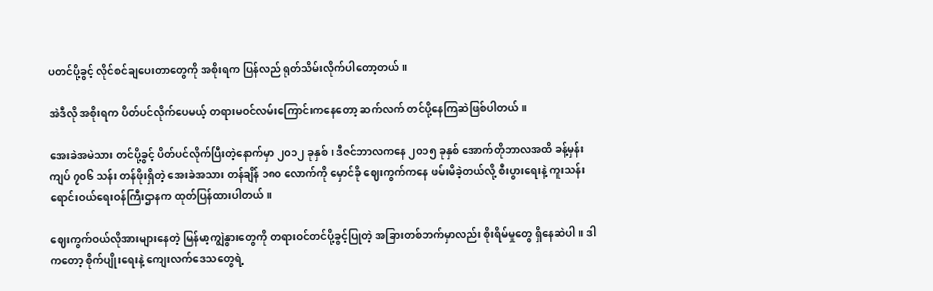ပတင်ပို့ခွင့် လိုင်စင်ချပေးတာတွေကို အစိုးရက ပြန်လည် ရုတ်သိမ်းလိုက်ပါတော့တယ်။

အဲဒီလို အစိုးရက ပိတ်ပင်လိုက်ပေမယ့် တရားမဝင်လမ်းကြောင်းကနေတော့ ဆက်လက် တင်ပို့နေကြဆဲဖြစ်ပါတယ်။

အေးခဲအမဲသား တင်ပို့ခွင့် ပိတ်ပင်လိုက်ပြီးတဲ့နောက်မှာ ၂၀၁၂ ခုနှစ်၊ ဒီဇင်ဘာလကနေ ၂၀၁၅ ခုနှစ် အောက်တိုဘာလအထိ ခန့်မှန်းကျပ် ၇၀၆ သန်း တန်ဖိုးရှိတဲ့ အေးခဲအသား တန်ချိန် ၁၈၀ လောက်ကို မှောင်ခို ဈေးကွက်ကနေ ဖမ်းမိခဲ့တယ်လို့ စီးပွားရေးနဲ့ ကူးသန်းရောင်းဝယ်ရေးဝန်ကြီးဌာနက ထုတ်ပြန်ထားပါတယ်။

ဈေးကွက်ဝယ်လိုအားများနေတဲ့ မြန်မာ့ကျွဲနွားတွေကို တရားဝင်တင်ပို့ခွင့်ပြုတဲ့ အခြားတစ်ဘက်မှာလည်း စိုးရိမ်မှုတွေ ရှိနေဆဲပါ။ ဒါကတော့ စိုက်ပျိုးရေးနဲ့ ကျေးလက်ဒေသတွေရဲ့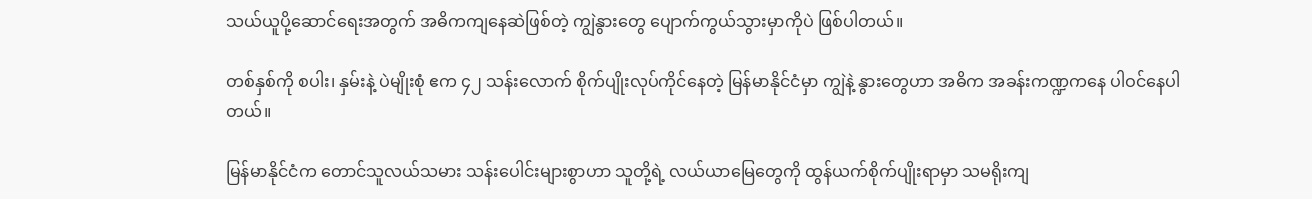သယ်ယူပို့ဆောင်ရေးအတွက် အဓိကကျနေဆဲဖြစ်တဲ့ ကျွဲနွားတွေ ပျောက်ကွယ်သွားမှာကိုပဲ ဖြစ်ပါတယ်။

တစ်နှစ်ကို စပါး၊ နှမ်းနဲ့ ပဲမျိုးစုံ ဧက ၄၂ သန်းလောက် စိုက်ပျိုးလုပ်ကိုင်နေတဲ့ မြန်မာနိုင်ငံမှာ ကျွဲနဲ့ နွားတွေဟာ အဓိက အခန်းကဏ္ဍကနေ ပါဝင်နေပါတယ်။

မြန်မာနိုင်ငံက တောင်သူလယ်သမား သန်းပေါင်းများစွာဟာ သူတို့ရဲ့ လယ်ယာမြေတွေကို ထွန်ယက်စိုက်ပျိုးရာမှာ သမရိုးကျ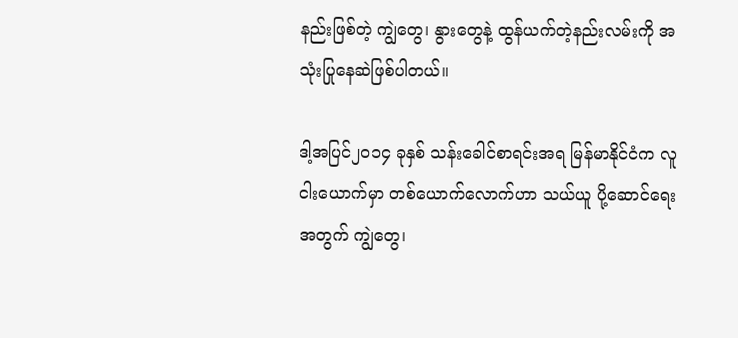နည်းဖြစ်တဲ့ ကျွဲတွေ၊ နွားတွေနဲ့ ထွန်ယက်တဲ့နည်းလမ်းကို အသုံးပြုနေဆဲဖြစ်ပါတယ်။

ဒါ့အပြင်၂၀၁၄ ခုနှစ် သန်းခေါင်စာရင်းအရ မြန်မာနိုင်ငံက လူငါးယောက်မှာ တစ်ယောက်လောက်ဟာ သယ်ယူ ပို့ဆောင်ရေးအတွက် ကျွဲတွေ၊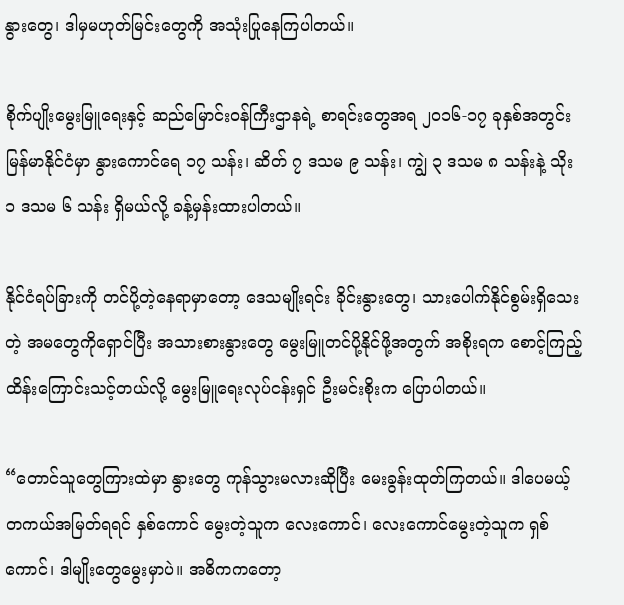နွားတွေ၊ ဒါမှမဟုတ်မြင်းတွေကို အသုံးပြုနေကြပါတယ်။

စိုက်ပျိုးမွေးမြူရေးနှင့် ဆည်မြောင်းဝန်ကြီးဌာနရဲ့ စာရင်းတွေအရ ၂၀၁၆-၁၇ ခုနှစ်အတွင်း မြန်မာနိုင်ငံမှာ နွားကောင်ရေ ၁၇ သန်း၊ ဆိတ် ၇ ဒသမ ၉ သန်း၊ ကျွဲ ၃ ဒသမ ၈ သန်းနဲ့ သိုး ၁ ဒသမ ၆ သန်း ရှိမယ်လို့ ခန့်မှန်းထားပါတယ်။

နိုင်ငံရပ်ခြားကို တင်ပို့တဲ့နေရာမှာတော့ ဒေသမျိုးရင်း ခိုင်းနွားတွေ၊ သားပေါက်နိုင်စွမ်းရှိသေးတဲ့ အမတွေကိုရှောင်ပြီး အသားစားနွားတွေ မွေးမြူတင်ပို့နိုင်ဖို့အတွက် အစိုးရက စောင့်ကြည့်ထိန်းကြောင်းသင့်တယ်လို့ မွေးမြူရေးလုပ်ငန်းရှင် ဦးမင်းစိုးက ပြောပါတယ်။

“တောင်သူတွေကြားထဲမှာ နွားတွေ ကုန်သွားမလားဆိုပြီး မေးခွန်းထုတ်ကြတယ်။ ဒါပေမယ့် တကယ်အမြတ်ရရင် နှစ်ကောင် မွေးတဲ့သူက လေးကောင်၊ လေးကောင်မွေးတဲ့သူက ရှစ်ကောင်၊ ဒါမျိုးတွေမွေးမှာပဲ။ အဓိကကတော့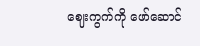ဈေးကွက်ကို ဖော်ဆောင်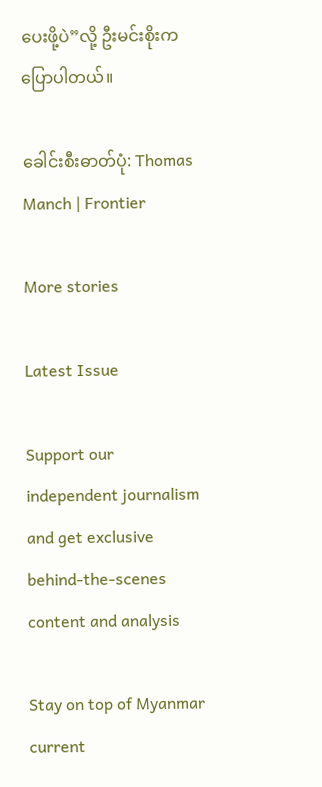ပေးဖို့ပဲ”လို့ ဦးမင်းစိုးက ပြောပါတယ်။

ခေါင်းစီးဓာတ်ပုံ: Thomas Manch | Frontier

More stories

Latest Issue

Support our independent journalism and get exclusive behind-the-scenes content and analysis

Stay on top of Myanmar current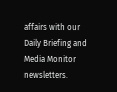affairs with our Daily Briefing and Media Monitor newsletters.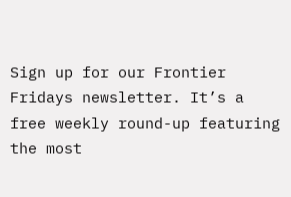Sign up for our Frontier Fridays newsletter. It’s a free weekly round-up featuring the most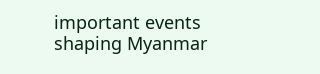important events shaping Myanmar